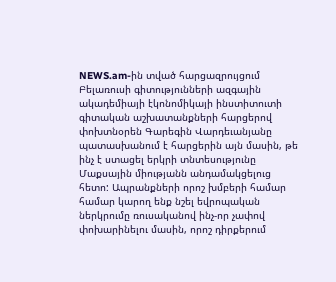NEWS.am-ին տված հարցազրույցում Բելառուսի գիտությունների ազգային ակադեմիայի էկոնոմիկայի ինստիտուտի գիտական աշխատանքների հարցերով փոխտնօրեն Գարեգին Վարդեւանյանը պատասխանում է հարցերին այն մասին, թե ինչ է ստացել երկրի տնտեսությունը Մաքսային միությանն անդամակցելուց հետո: Ապրանքների որոշ խմբերի համար համար կարող ենք նշել եվրոպական ներկրումը ռուսականով ինչ-որ չափով փոխարինելու մասին, որոշ դիրքերում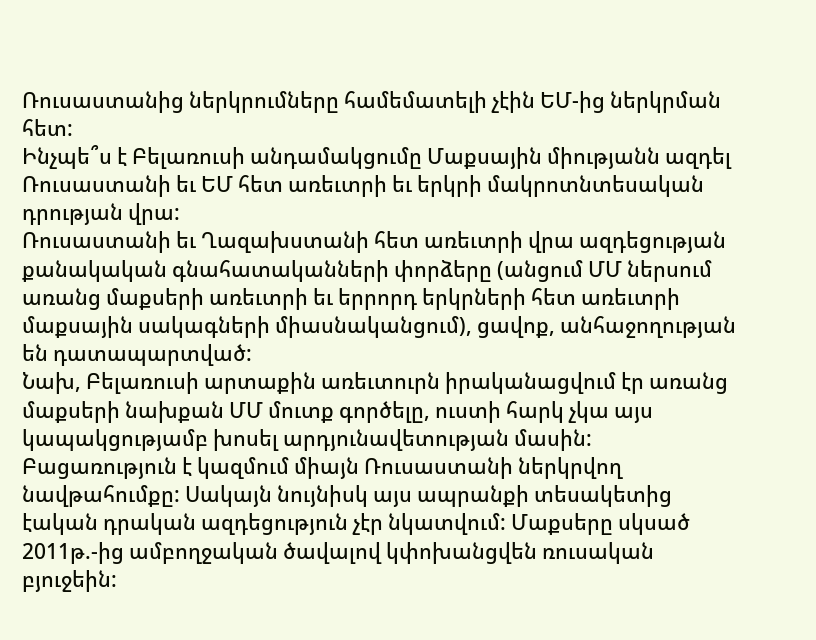Ռուսաստանից ներկրումները համեմատելի չէին ԵՄ-ից ներկրման հետ:
Ինչպե՞ս է Բելառուսի անդամակցումը Մաքսային միությանն ազդել Ռուսաստանի եւ ԵՄ հետ առեւտրի եւ երկրի մակրոտնտեսական դրության վրա:
Ռուսաստանի եւ Ղազախստանի հետ առեւտրի վրա ազդեցության քանակական գնահատականների փորձերը (անցում ՄՄ ներսում առանց մաքսերի առեւտրի եւ երրորդ երկրների հետ առեւտրի մաքսային սակագների միասնականցում), ցավոք, անհաջողության են դատապարտված:
Նախ, Բելառուսի արտաքին առեւտուրն իրականացվում էր առանց մաքսերի նախքան ՄՄ մուտք գործելը, ուստի հարկ չկա այս կապակցությամբ խոսել արդյունավետության մասին: Բացառություն է կազմում միայն Ռուսաստանի ներկրվող նավթահումքը: Սակայն նույնիսկ այս ապրանքի տեսակետից էական դրական ազդեցություն չէր նկատվում: Մաքսերը սկսած 2011թ.-ից ամբողջական ծավալով կփոխանցվեն ռուսական բյուջեին: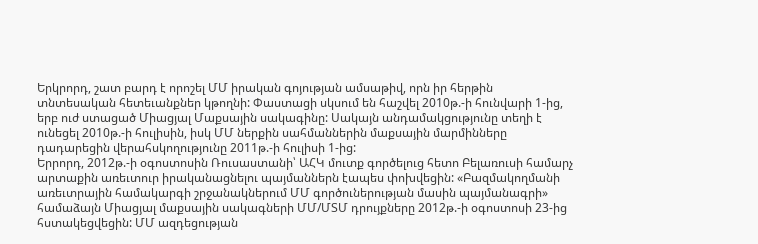Երկրորդ, շատ բարդ է որոշել ՄՄ իրական գոյության ամսաթիվ, որն իր հերթին տնտեսական հետեւանքներ կթողնի: Փաստացի սկսում են հաշվել 2010թ.-ի հունվարի 1-ից, երբ ուժ ստացած Միացյալ Մաքսային սակագինը: Սակայն անդամակցությունը տեղի է ունեցել 2010թ.-ի հուլիսին, իսկ ՄՄ ներքին սահմաններին մաքսային մարմինները դադարեցին վերահսկողությունը 2011թ.-ի հուլիսի 1-ից:
Երրորդ, 2012թ.-ի օգոստոսին Ռուսաստանի՝ ԱՀԿ մուտք գործելուց հետո Բելառուսի համարչ արտաքին առեւտուր իրականացնելու պայմաններն էապես փոխվեցին: «Բազմակողմանի առեւտրային համակարգի շրջանակներում ՄՄ գործուներության մասին պայմանագրի» համաձայն Միացյալ մաքսային սակագների ՄՄ/ՄՏՄ դրույքները 2012թ.-ի օգոստոսի 23-ից հստակեցվեցին: ՄՄ ազդեցության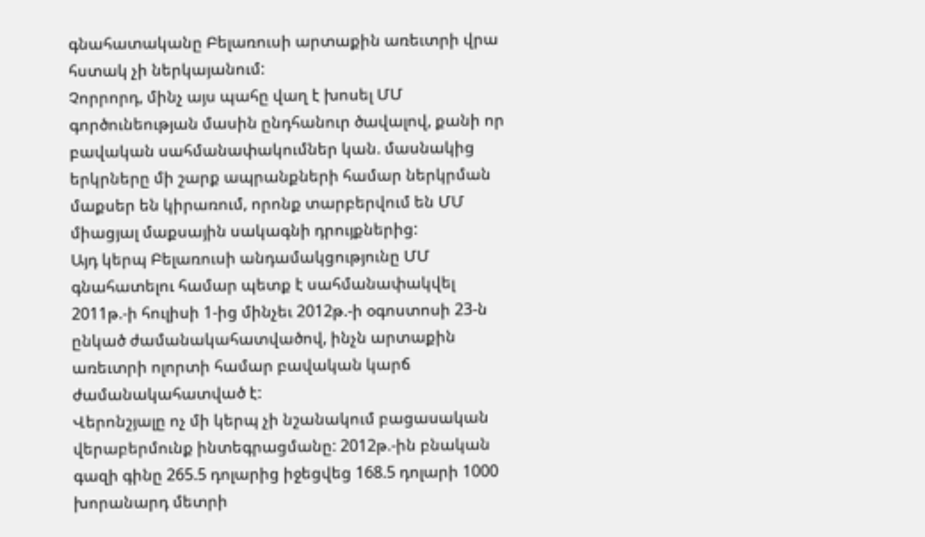գնահատականը Բելառուսի արտաքին առեւտրի վրա հստակ չի ներկայանում:
Չորրորդ, մինչ այս պահը վաղ է խոսել ՄՄ գործունեության մասին ընդհանուր ծավալով, քանի որ բավական սահմանափակումներ կան. մասնակից երկրները մի շարք ապրանքների համար ներկրման մաքսեր են կիրառում, որոնք տարբերվում են ՄՄ միացյալ մաքսային սակագնի դրույքներից:
Այդ կերպ Բելառուսի անդամակցությունը ՄՄ գնահատելու համար պետք է սահմանափակվել 2011թ.-ի հուլիսի 1-ից մինչեւ 2012թ.-ի օգոստոսի 23-ն ընկած ժամանակահատվածով, ինչն արտաքին առեւտրի ոլորտի համար բավական կարճ ժամանակահատված է:
Վերոնշյալը ոչ մի կերպ չի նշանակում բացասական վերաբերմունք ինտեգրացմանը: 2012թ.-ին բնական գազի գինը 265.5 դոլարից իջեցվեց 168.5 դոլարի 1000 խորանարդ մետրի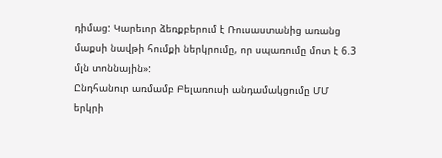դիմաց: Կարեւոր ձեռքբերում է Ռուսաստանից առանց մաքսի նավթի հումքի ներկրումը, որ սպառումը մոտ է 6.3 մլն տոննային»:
Ընդհանուր առմամբ Բելառուսի անդամակցումը ՄՄ երկրի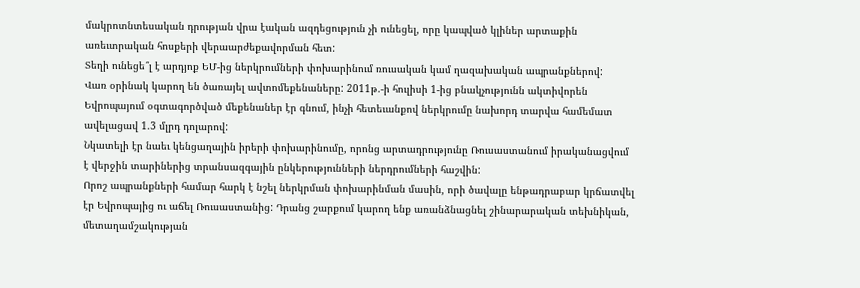մակրոտնտեսական դրության վրա էական ազդեցություն չի ունեցել, որը կապված կլիներ արտաքին առեւտրական հոսքերի վերաարժեքավորման հետ:
Տեղի ունեցե՞լ է արդյոք ԵՄ-ից ներկրումների փոխարինում ռուսական կամ ղազախական ապրանքներով:
Վառ օրինակ կարող են ծառայել ավտոմեքենաները: 2011թ.-ի հուլիսի 1-ից բնակչությունն ակտիվորեն Եվրոպայում օգտագործված մեքենաներ էր գնում, ինչի հետեւանքով ներկրումը նախորդ տարվա համեմատ ավելացավ 1.3 մլրդ դոլարով:
Նկատելի էր նաեւ կենցաղային իրերի փոխարինումը, որոնց արտադրությունը Ռուսաստանում իրականացվում է վերջին տարիներից տրանսազգային ընկերությունների ներդրումների հաշվին:
Որոշ ապրանքների համար հարկ է նշել ներկրման փոխարինման մասին, որի ծավալը ենթադրաբար կրճատվել էր Եվրոպայից ու աճել Ռուսաստանից: Դրանց շարքում կարող ենք առանձնացնել շինարարական տեխնիկան, մետաղամշակության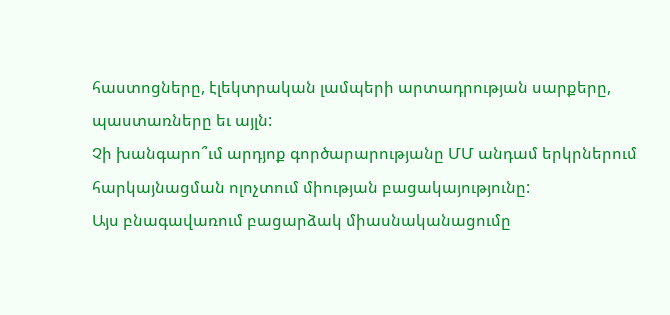հաստոցները, էլեկտրական լամպերի արտադրության սարքերը, պաստառները եւ այլն:
Չի խանգարո՞ւմ արդյոք գործարարությանը ՄՄ անդամ երկրներում հարկայնացման ոլոչտում միության բացակայությունը:
Այս բնագավառում բացարձակ միասնականացումը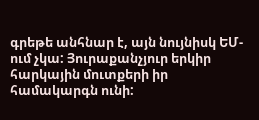գրեթե անհնար է, այն նույնիսկ ԵՄ-ում չկա: Յուրաքանչյուր երկիր հարկային մուտքերի իր համակարգն ունի: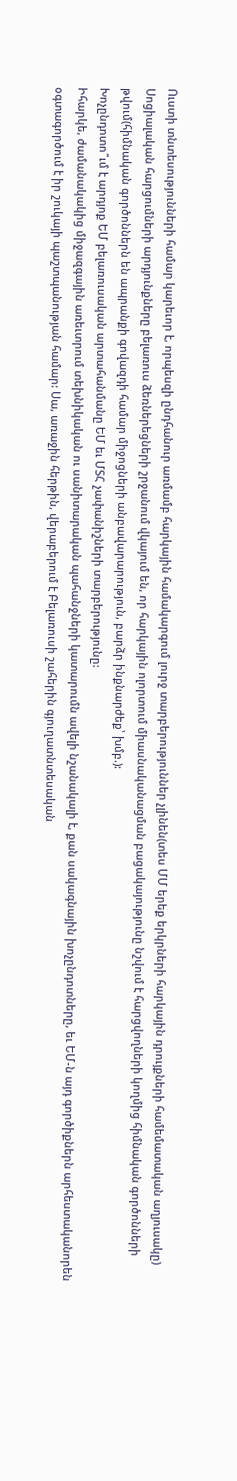Ուստի տնտեսությունների համար կարեւոր է, որպեսզի ընդհանուր առմամբ հարկային համակարգում լուրջ տարբերություններ չլինեն(տես ՄՄ երեք երկրների հարկային դրույքների համեմատական աղյուսակը)
Սոցիալական հարցումների արդյունքները բելառուս ձեռներեցների շրջանում վկայում են, որ հարկային ոլորտում միասնականացման բացակայությունը նշվում է հարցվողների կողմից հիմնական գործոնների թվում(հիմնական գործոններն են ապրանքի գովազդի համար միջոցների անբավարարություն, բարձր ինքնարժեք՝ խմբ.):
Խոչընդոտո՞ւմ է արդյոք ԵՄ բելառուսական արտահանմանը ԵՄ եւ ՄՏՀ չափանիշների տարբերությունը:
Իհարկե, ժամանակակից միջազգային առեւտրում տեխնիկական ու սանիտարական պահանջների կատարումն ավելի նշանակալի է, քան սակագնային խոչընդոտները, եւ ԵՄ-ն այդ գործիքներն արհեստականորեն օգտագործում է իր շուկայի պաշտպանության համար: Սա, առաջին հերթին, վերաբերում է Բելառուսի շահերին գյուղատնտեսական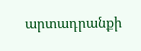արտադրանքի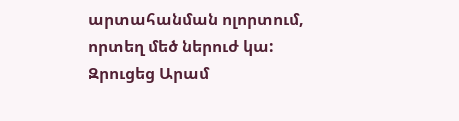արտահանման ոլորտում, որտեղ մեծ ներուժ կա:
Զրուցեց Արամ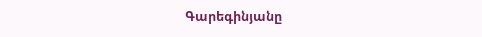Գարեգինյանը